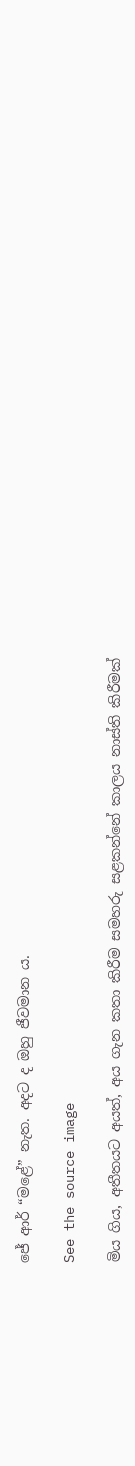ජේ ආර් “මළේ” නැත. අදට ද ඔහු ජීවමාන ය.

See the source image

මිය ගිය, අතීතයට අයත්, අය ගැන කතා කිරීම සමහරු සළකන්නේ කාලය නාස්ති කිරීමක්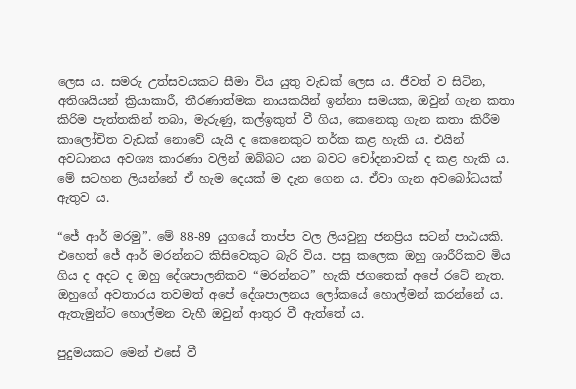ලෙස ය. සමරු උත්සවයකට සීමා විය යුතු වැඩක් ලෙස ය. ජීවත් ව සිටින, අතිශයියන් ක්‍රියාකාරී, තීරණාත්මක නායකයින් ඉන්නා සමයක, ඔවුන් ගැන කතා කිරිම පැත්තකින් තබා, මැරුණු, කල්ඉකුත් වී ගිය, කෙනෙකු ගැන කතා කිරීම කාලෝචිත වැඩක් නොවේ යැයි ද කෙනෙකුට තර්ක කළ හැකි ය. එයින් අවධානය අවශ්‍ය කාරණා වලින් ඔබ්බට යන බවට චෝදනාවක් ද කළ හැකි ය. මේ සටහන ලියන්නේ ඒ හැම දෙයක් ම දැන ගෙන ය. ඒවා ගැන අවබෝධයක් ඇතුව ය.

“ජේ ආර් මරමු”. මේ 88-89 යුගයේ තාප්ප වල ලියවුනු ජනප්‍රිය සටන් පාඨයකි. එහෙත් ජේ ආර් මරන්නට කිසිවෙකුට බැරි විය. පසු කලෙක ඔහු ශාරීරිකව මිය ගිය ද අදට ද ඔහු දේශපාලනිකව “මරන්නට” හැකි ජගතෙක් අපේ රටේ නැත. ඔහුගේ අවතාරය තවමත් අපේ දේශපාලනය ලෝකයේ හොල්මන් කරන්නේ ය. ඇතැමුන්ට හොල්මන වැහී ඔවුන් ආතුර වී ඇත්තේ ය.

පුදුමයකට මෙන් එසේ වී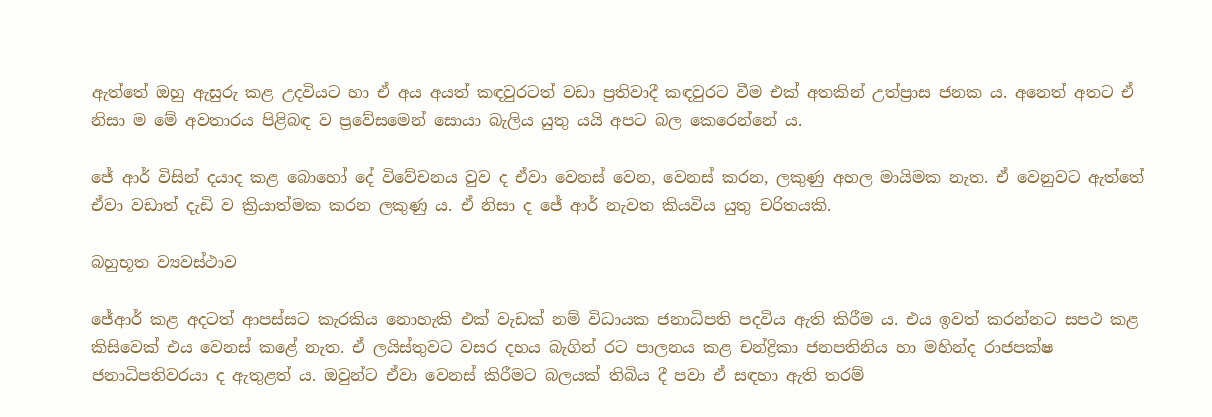ඇත්තේ ඔහු ඇසුරු කළ උදවියට හා ඒ අය අයත් කඳවුරටත් වඩා ප්‍රතිවාදී කඳවුරට වීම එක් අතකින් උත්ප්‍රාස ජනක ය. අනෙත් අතට ඒ නිසා ම මේ අවතාරය පිළිබඳ ව ප්‍රවේසමෙන් සොයා බැලිය යුතු යයි අපට බල කෙරෙන්නේ ය.

ජේ ආර් විසින් දයාද කළ බොහෝ දේ විවේචනය වුව ද ඒවා වෙනස් වෙන, වෙනස් කරන, ලකුණු අහල මායිමක නැත. ඒ වෙනුවට ඇත්තේ ඒවා වඩාත් දැඩි ව ක්‍රියාත්මක කරන ලකුණු ය. ඒ නිසා ද ජේ ආර් නැවත කියවිය යුතු චරිතයකි.

බහුභූත ව්‍යවස්ථාව

ජේආර් කළ අදටත් ආපස්සට කැරකිය නොහැකි එක් වැඩක් නම් විධායක ජනාධිපති පදවිය ඇති කිරීම ය. එය ඉවත් කරන්නට සපථ කළ කිසිවෙක් එය වෙනස් කළේ නැත. ඒ ලයිස්තුවට වසර දහය බැගින් රට පාලනය කළ චන්ද්‍රිකා ජනපතිනිය හා මහින්ද රාජපක්ෂ ජනාධිපතිවරයා ද ඇතුළත් ය. ඔවුන්ට ඒවා වෙනස් කිරීමට බලයක් තිබිය දී පවා ඒ සඳහා ඇති තරම්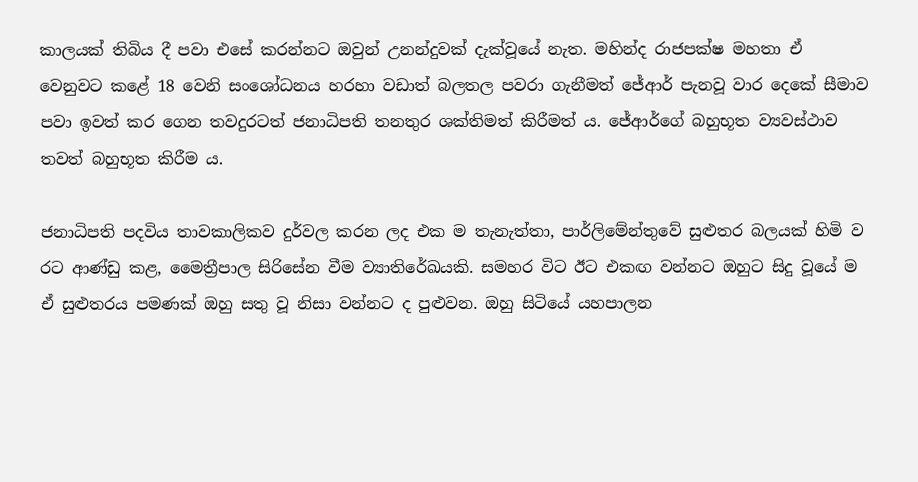කාලයක් තිබිය දී පවා එසේ කරන්නට ඔවුන් උනන්දුවක් දැක්වූයේ නැත. මහින්ද රාජපක්ෂ මහතා ඒ වෙනුවට කළේ 18 වෙනි සංශෝධනය හරහා වඩාත් බලතල පවරා ගැනීමත් ජේආර් පැනවූ වාර දෙකේ සීමාව පවා ඉවත් කර ගෙන තවදුරටත් ජනාධිපති තනතුර ශක්තිමත් කිරීමත් ය. ජේආර්ගේ බහුභූත ව්‍යවස්ථාව තවත් බහුභූත කිරීම ය.

ජනාධිපති පදවිය තාවකාලිකව දුර්වල කරන ලද එක ම තැනැත්තා, පාර්ලිමේන්තුවේ සුළුතර බලයක් හිමි ව රට ආණ්ඩු කළ, මෛත්‍රීපාල සිරිසේන වීම ව්‍යාතිරේඛයකි. සමහර විට ඊට එකඟ වන්නට ඔහුට සිදු වූයේ ම ඒ සුළුතරය පමණක් ඔහු සතු වූ නිසා වන්නට ද පුළුවන. ඔහු සිටියේ යහපාලන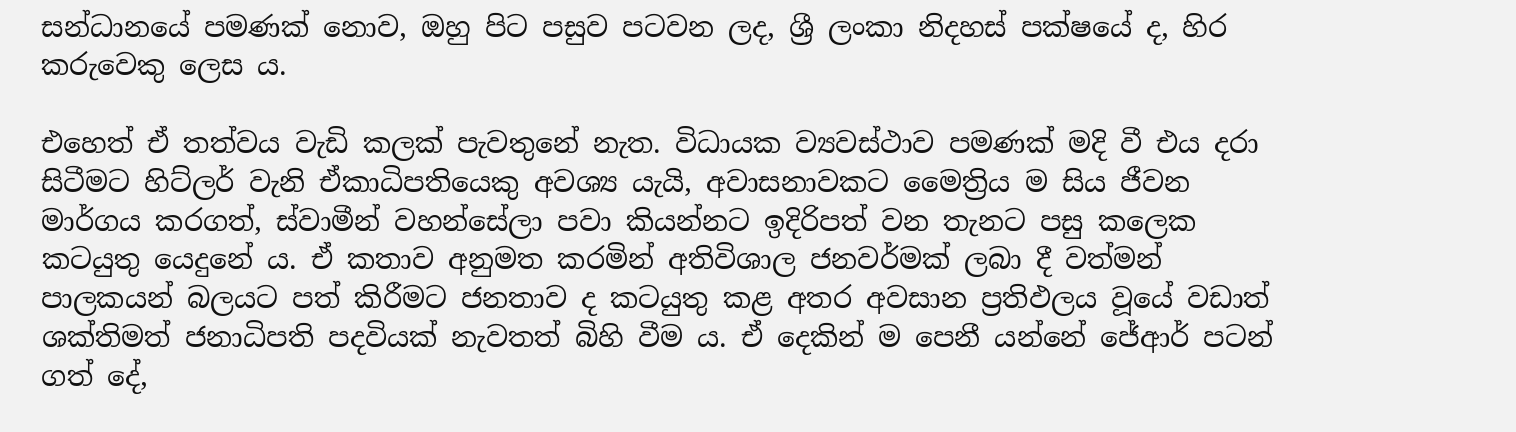සන්ධානයේ පමණක් නොව, ඔහු පිට පසුව පටවන ලද, ශ්‍රී ලංකා නිදහස් පක්ෂයේ ද, හිර කරුවෙකු ලෙස ය.

එහෙත් ඒ තත්වය වැඩි කලක් පැවතුනේ නැත. විධායක ව්‍යවස්ථාව පමණක් මදි වී එය දරා සිටීමට හිට්ලර් වැනි ඒකාධිපතියෙකු අවශ්‍ය යැයි, අවාසනාවකට මෛත්‍රිය ම සිය ජීවන මාර්ගය කරගත්, ස්වාමීන් වහන්සේලා පවා කියන්නට ඉදිරිපත් වන තැනට පසු කලෙක කටයුතු යෙදුනේ ය. ඒ කතාව අනුමත කරමින් අතිවිශාල ජනවර්මක් ලබා දී වත්මන් පාලකයන් බලයට පත් කිරීමට ජනතාව ද කටයුතු කළ අතර අවසාන ප්‍රතිඵලය වූයේ වඩාත් ශක්තිමත් ජනාධිපති පදවියක් නැවතත් බිහි වීම ය. ඒ දෙකින් ම පෙනී යන්නේ ජේආර් පටන් ගත් දේ,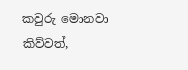කවුරු මොනවා කිව්වත්,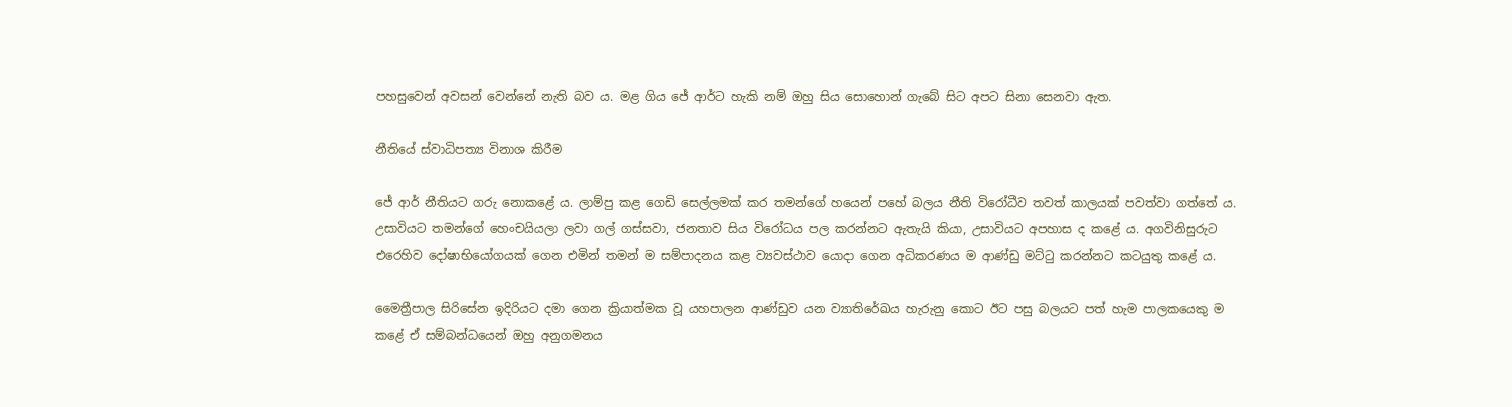පහසුවෙන් අවසන් වෙන්නේ නැති බව ය. මළ ගිය ජේ ආර්ට හැකි නම් ඔහු සිය සොහොන් ගැබේ සිට අපට සිනා සෙනවා ඇත.

නීතියේ ස්වාධිපත්‍ය විනාශ කිරීම

ජේ ආර් නීතියට ගරු නොකළේ ය. ලාම්පු කළ ගෙඩි සෙල්ලමක් කර තමන්ගේ හයෙන් පහේ බලය නීති විරෝධීව තවත් කාලයක් පවත්වා ගත්තේ ය. උසාවියට තමන්ගේ හෙංචයියලා ලවා ගල් ගස්සවා, ජනතාව සිය විරෝධය පල කරන්නට ඇතැයි කියා, උසාවියට අපහාස ද කළේ ය. අගවිනිසුරුට එරෙහිව දෝෂාභියෝගයක් ගෙන එමින් තමන් ම සම්පාදනය කළ ව්‍යවස්ථාව යොදා ගෙන අධිකරණය ම ආණ්ඩු මට්ටු කරන්නට කටයුතු කළේ ය.

මෛත්‍රීපාල සිරිසේන ඉදිරියට දමා ගෙන ක්‍රියාත්මක වූ යහපාලන ආණ්ඩුව යන ව්‍යාතිරේඛය හැරුනු කොට ඊට පසු බලයට පත් හැම පාලකයෙකු ම කළේ ඒ සම්බන්ධයෙන් ඔහු අනුගමනය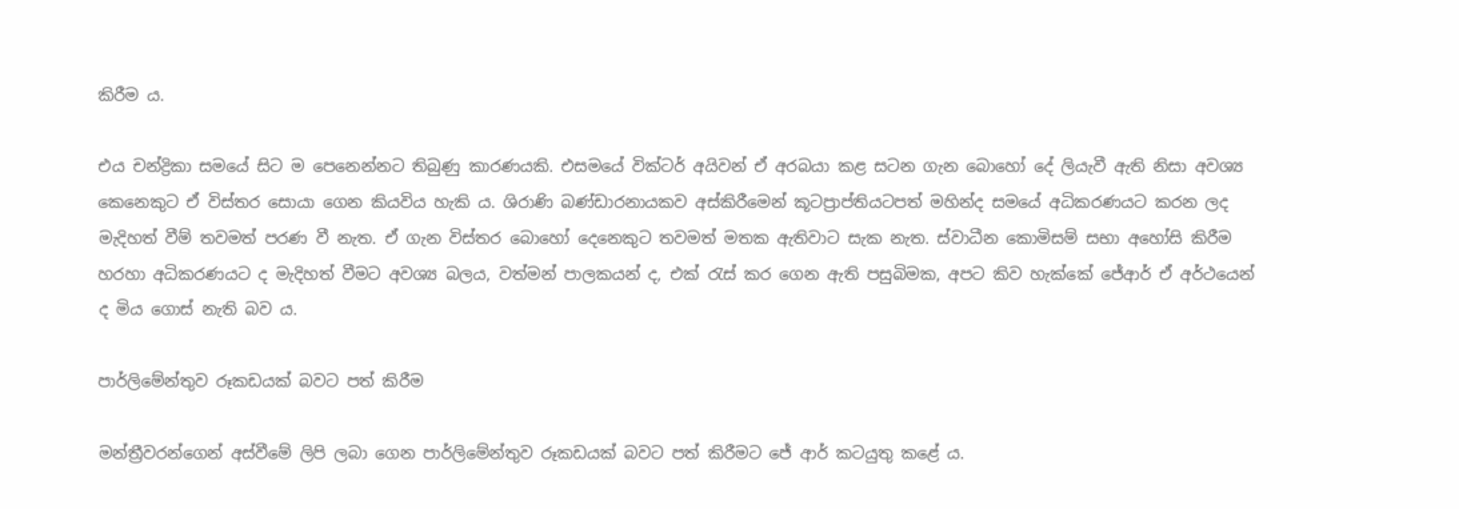කිරීම ය.

එය චන්ද්‍රිකා සමයේ සිට ම පෙනෙන්නට තිබුණු කාරණයකි. එසමයේ වික්ටර් අයිවන් ඒ අරබයා කළ සටන ගැන බොහෝ දේ ලියැවී ඇති නිසා අවශ්‍ය කෙනෙකුට ඒ විස්තර සොයා ගෙන කියවිය හැකි ය. ශිරාණි බණ්ඩාරනායකව අස්කිරීමෙන් කූටප්‍රාප්තියටපත් මහින්ද සමයේ අධිකරණයට කරන ලද මැදිහත් වීම් තවමත් පරණ වී නැත. ඒ ගැන විස්තර බොහෝ දෙනෙකුට තවමත් මතක ඇතිවාට සැක නැත. ස්වාධීන කොමිසම් සභා අහෝසි කිරීම හරහා අධිකරණයට ද මැදිහත් වීමට අවශ්‍ය බලය, වත්මන් පාලකයන් ද, එක් රැස් කර ගෙන ඇති පසුබිමක, අපට කිව හැක්කේ ජේආර් ඒ අර්ථයෙන් ද මිය ගොස් නැති බව ය.

පාර්ලිමේන්තුව රූකඩයක් බවට පත් කිරීම

මන්ත්‍රීවරන්ගෙන් අස්වීමේ ලිපි ලබා ගෙන පාර්ලිමේන්තුව රූකඩයක් බවට පත් කිරීමට ජේ ආර් කටයුතු කළේ ය.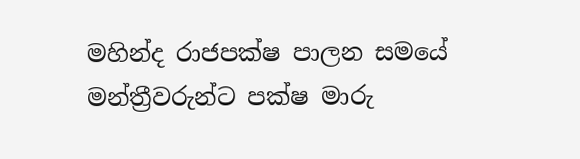මහින්ද රාජපක්ෂ පාලන සමයේ මන්ත්‍රීවරුන්ට පක්ෂ මාරු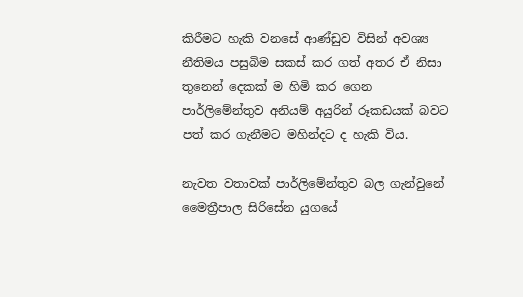කිරීමට හැකි වනසේ ආණ්ඩුව විසින් අවශ්‍ය නීතිමය පසුබිම සකස් කර ගත් අතර ඒ නිසා තුනෙන් දෙකක් ම හිමි කර ගෙන පාර්ලිමේන්තුව අනියම් අයුරින් රූකඩයක් බවට පත් කර ගැනීමට මහින්දට ද හැකි විය.

නැවත වතාවක් පාර්ලිමේන්තුව බල ගැන්වුනේ මෛත්‍රීපාල සිරිසේන යුගයේ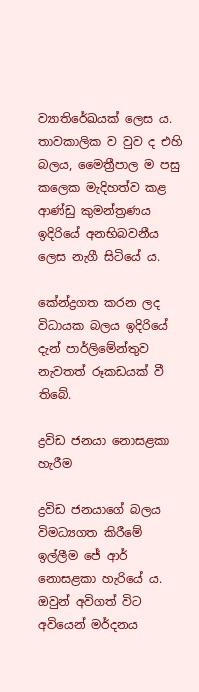ව්‍යාතිරේඛයක් ලෙස ය. තාවකාලික ව වුව ද එහි බලය, මෛත්‍රීපාල ම පසු කලෙක මැදිහත්ව කළ ආණ්ඩු කුමන්ත්‍රණය ඉදිරියේ අනභිබවනීය ලෙස නැගී සිටියේ ය.

කේන්ද්‍රගත කරන ලද විධායක බලය ඉදිරියේ දැන් පාර්ලිමේන්තුව නැවතත් රූකඩයක් වී තිබේ.

ද්‍රවිඩ ජනයා නොසළකා හැරීම

ද්‍රවිඩ ජනයාගේ බලය විමධ්‍යගත කිරීමේ ඉල්ලීම ජේ ආර් නොසළකා හැරියේ ය. ඔවුන් අවිගත් විට අවියෙන් මර්දනය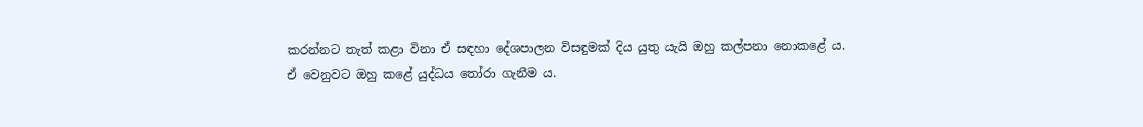කරන්නට තැත් කළා විනා ඒ සඳහා දේශපාලන විසඳුමක් දිය යුතු යැයි ඔහු කල්පනා නොකළේ ය. ඒ වෙනුවට ඔහු කළේ යුද්ධය තෝරා ගැනීම ය.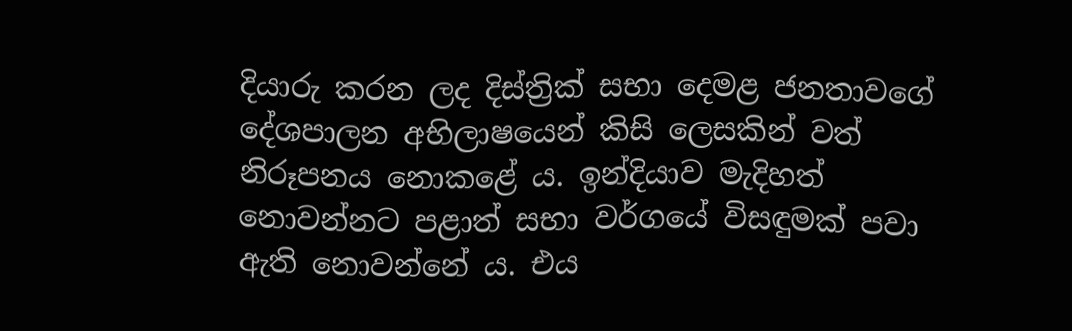දියාරු කරන ලද දිස්ත්‍රික් සභා දෙමළ ජනතාවගේ දේශපාලන අභිලාෂයෙන් කිසි ලෙසකින් වත් නිරූපනය නොකළේ ය. ඉන්දියාව මැදිහත් නොවන්නට පළාත් සභා වර්ගයේ විසඳුමක් පවා ඇති නොවන්නේ ය. එය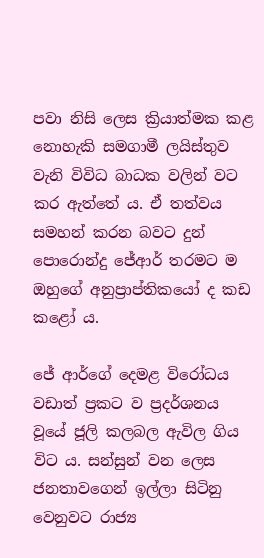පවා නිසි ලෙස ක්‍රියාත්මක කළ නොහැකි සමගාමී ලයිස්තුව වැනි විවිධ බාධක වලින් වට කර ඇත්තේ ය. ඒ තත්වය සමහන් කරන බවට දුන් පොරොන්දු ‌ජේආර් තරමට ම ඔහුගේ අනුප්‍රාප්තිකයෝ ද කඩ කළෝ ය.

ජේ ආර්ගේ දෙමළ විරෝධය වඩාත් ප්‍රකට ව ප්‍රදර්ශනය වූයේ ජූලි කලබල ඇවිල ගිය විට ය. සන්සුන් වන ලෙස ජනතාවගෙන් ඉල්ලා සිටිනු වෙනුවට රාජ්‍ය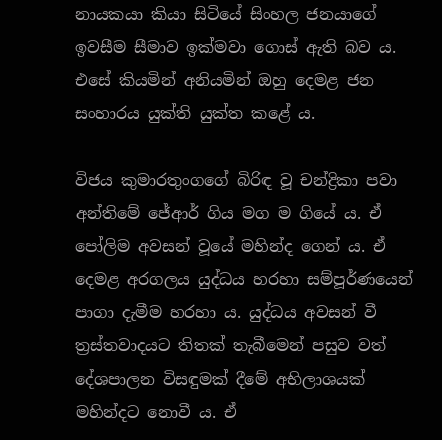නායකයා කියා සිටියේ සිංහල ජනයාගේ ඉවසීම සීමාව ඉක්මවා ගොස් ඇති බව ය. එසේ කියමින් අනියමින් ඔහු දෙමළ ජන සංහාරය යුක්ති යුක්ත කළේ ය.

විජය කුමාරතුංගගේ බිරිඳ වූ චන්ද්‍රිකා පවා අන්තිමේ ජේආර් ගිය මග ම ගියේ ය. ඒ පෝලිම අවසන් වූයේ මහින්ද ගෙන් ය. ඒ දෙමළ අරගලය යුද්ධය හරහා සම්පූර්ණයෙන් පාගා දැමීම හරහා ය. යුද්ධය අවසන් වී ත්‍රස්තවාදයට තිතක් තැබීමෙන් පසුව වත් දේශපාලන විසඳුමක් දීමේ අභිලාශයක් මහින්දට නොවී ය. ඒ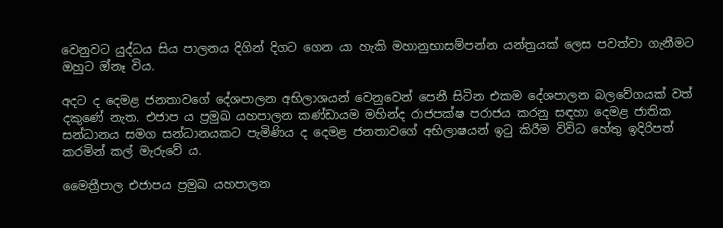වෙනුවට යුද්ධය සිය පාලනය දිගින් දිගට ගෙන යා හැකි මහානුභාසම්පන්න යන්ත්‍රයක් ලෙස පවත්වා ගැනීමට ඔහුට ඔ්නෑ විය.

අදට ද දෙමළ ජනතාවගේ දේශපාලන අභිලාශයන් වෙනුවෙන් පෙනී සිටින එකම දේශපාලන බලවේගයක් වත් දකුණේ නැත. එජාප ය ප්‍රමුඛ යහපාලන කණ්ඩායම මහින්ද රාජපක්ෂ පරාජය කරනු සඳහා දෙමළ ජාතික සන්ධානය සමග සන්ධානයකට පැමිණිය ද දෙමළ ජනතාවගේ අභිලාෂයන් ඉටු කිරීම විවිධ හේතු ඉදිරිපත් කරමින් කල් මැරුවේ ය.

මෛත්‍රීපාල එජාපය ප්‍රමුඛ යහපාලන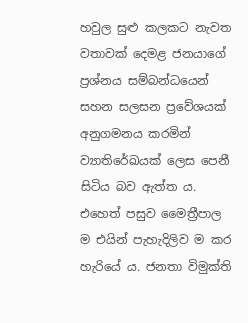හවුල සුළු කලකට නැවත වතාවක් දෙමළ ජනයාගේ ප්‍රශ්නය සම්බන්ධයෙන් සහන සලසන ප්‍රවේශයක් අනුගමනය කරමින් ව්‍යාතිරේඛයක් ලෙස පෙනී සිටිය බව ඇත්ත ය. එහෙත් පසුව මෛත්‍රීපාල ම එයින් පැහැදිලිව ම කර හැරියේ ය. ජනතා විමුක්ති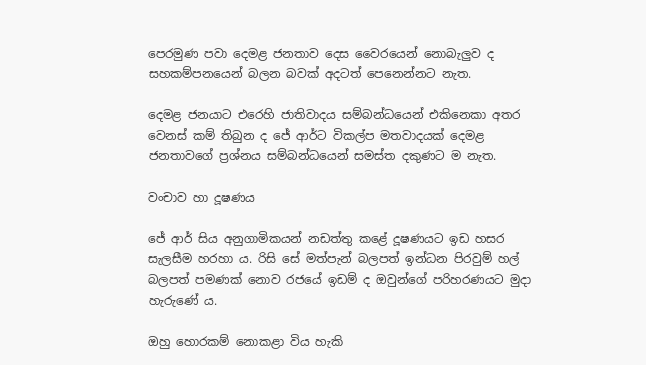පෙරමුණ පවා දෙමළ ජනතාව දෙස වෛරයෙන් නොබැලුව ද සහකම්පනයෙන් බලන බවක් අදටත් පෙනෙන්නට නැත.

දෙමළ ජනයාට එරෙහි ජාතිවාදය සම්බන්ධයෙන් එකිනෙකා අතර වෙනස් කම් තිබුන ද ජේ ආර්ට විකල්ප මතවාදයක් දෙමළ ජනතාවගේ ප්‍රශ්නය සම්බන්ධයෙන් සමස්ත දකුණට ම නැත.

වංචාව හා දූෂණය

ජේ ආර් සිය අනුගාමිකයන් නඩත්තු කළේ දූෂණයට ඉඩ හසර සැලසීම හරහා ය. රිසි සේ මත්පැන් බලපත් ඉන්ධන පිරවුම් හල් බලපත් පමණක් නොව රජයේ ඉඩම් ද ඔවුන්ගේ පරිහරණයට මුදා හැරුණේ ය.

ඔහු හොරකම් නොකළා විය හැකි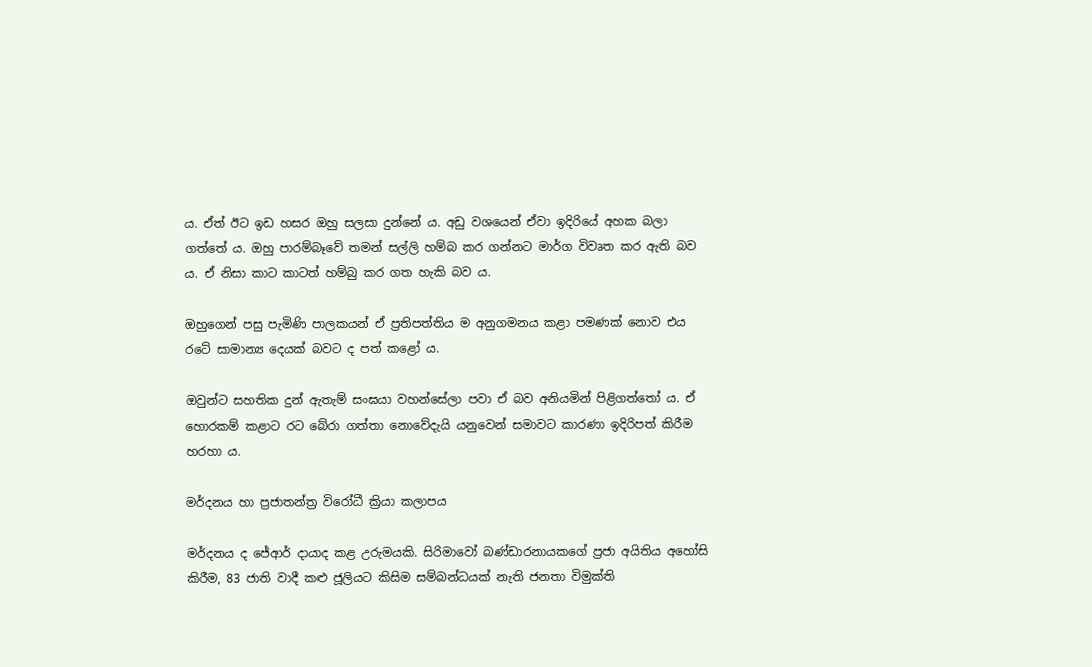ය. ඒත් ඊට ඉඩ හසර ඔහු සලසා දුන්නේ ය. අඩු වශයෙන් ඒවා ඉදිරියේ අහක බලා ගත්තේ ය. ඔහු පාරම්බෑවේ තමන් සල්ලි හම්බ කර ගන්නට මාර්ග විවෘත කර ඇති බව ය. ඒ නිසා කාට කාටත් හම්බු කර ගත හැකි බව ය.

ඔහුගෙන් පසු පැමිණි පාලකයන් ඒ ප්‍රතිපත්තිය ම අනුගමනය කළා පමණක් නොව එය රටේ සාමාන්‍ය දෙයක් බවට ද පත් කළෝ ය.

ඔවුන්ට සහතික දුන් ඇතැම් සංඝයා වහන්සේලා පවා ඒ බව අනියමින් පිළිගත්තෝ ය. ඒ හොරකම් කළාට රට බේරා ගත්තා නොවේදැයි යනුවෙන් සමාවට කාරණා ඉදිරිපත් කිරීම හරහා ය.

මර්දනය හා ප්‍රජාතන්ත්‍ර විරෝධී ක්‍රියා කලාපය

මර්දනය ද ජේආර් දායාද කළ උරුමයකි. සිරිමාවෝ බණ්ඩාරනායකගේ ප්‍රජා අයිතිය අහෝසි කිරීම, 83 ජාති වාදී කළු ජූලියට කිසිම සම්බන්ධයක් නැති ජනතා විමුක්ති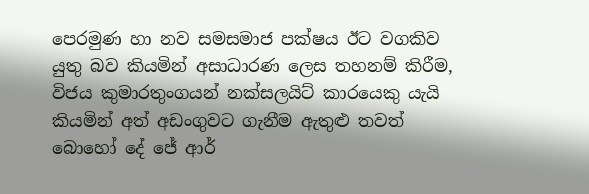පෙරමුණ හා නව සමසමාජ පක්ෂය ඊට වගකිව යුතු බව කියමින් අසාධාරණ ලෙස තහනම් කිරීම, විජය කුමාරතුංගයන් නක්සලයිට් කාරයෙකු යැයි කියමින් අත් අඩංගුවට ගැනීම ඇතුළු තවත් බොහෝ දේ ජේ ආර්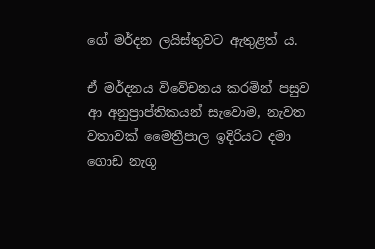ගේ මර්දන ලයිස්තුවට ඇතුළත් ය.

ඒ මර්දනය විවේචනය කරමින් පසුව ආ අනුප්‍රාප්තිකයන් සැවොම, නැවත වතාවක් මෛත්‍රීපාල ඉදිරියට දමා ගොඩ නැගූ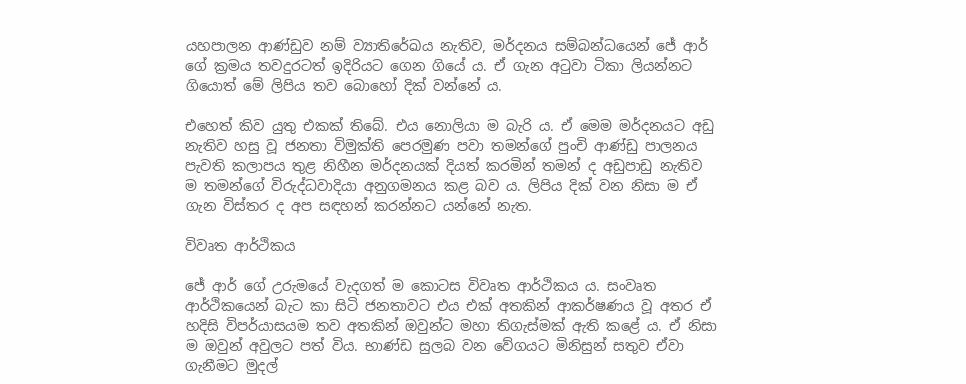යහපාලන ආණ්ඩුව නම් ව්‍යාතිරේඛය නැතිව, මර්දනය සම්බන්ධයෙන් ජේ ආර් ගේ ක්‍රමය තවදුරටත් ඉදිරියට ගෙන ගියේ ය. ඒ ගැන අටුවා ටිකා ලියන්නට ගියොත් මේ ලිපිය තව බොහෝ දික් වන්නේ ය.

එහෙත් කිව යුතු එකක් තිබේ. එය නොලියා ම බැරි ය. ඒ මෙම මර්දනයට අඩු නැතිව හසු වූ ජනතා විමුක්ති පෙරමුණ පවා තමන්ගේ පුංචි ආණ්ඩු පාලනය පැවති කලාපය තුළ නිහීන මර්දනයක් දියත් කරමින් තමන් ද අඩුපාඩු නැතිව ම තමන්ගේ විරුද්ධවාදියා අනුගමනය කළ බව ය. ලිපිය දික් වන නිසා ම ඒ ගැන විස්තර ද අප සඳහන් කරන්නට යන්නේ නැත.

විවෘත ආර්ථිකය

ජේ ආර් ගේ උරුමයේ වැදගත් ම කොටස විවෘත ආර්ථිකය ය. සංවෘත ආර්ථිකයෙන් බැට කා සිටි ජනතාවට එය එක් අතකින් ආකර්ෂණය වූ අතර ඒ හදිසි විපර්යාසයම තව අතකින් ඔවුන්ට මහා තිගැස්මක් ඇති කළේ ය. ඒ නිසා ම ඔවුන් අවුලට පත් විය. භාණ්ඩ සුලබ වන වේගයට මිනිසුන් සතුව ඒවා ගැනීමට මුදල්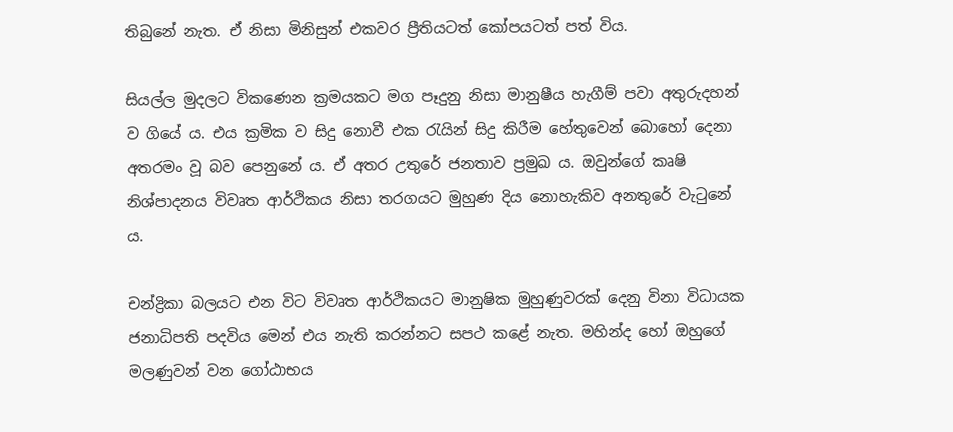තිබුනේ නැත. ඒ නිසා මිනිසුන් එකවර ප්‍රීතියටත් කෝපයටත් පත් විය.

සියල්ල මුදලට විකණෙන ක්‍රමයකට මග පෑදුනු නිසා මානුෂීය හැගීම් පවා අතුරුදහන් ව ගියේ ය. එය ක්‍රමික ව සිදු නොවී එක රැයින් සිදු කිරීම හේතුවෙන් බොහෝ දෙනා අතරමං වූ බව පෙනුනේ ය. ඒ අතර උතුරේ ජනතාව ප්‍රමුඛ ය. ඔවුන්ගේ කෘෂි නිශ්පාදනය විවෘත ආර්ථිකය නිසා තරගයට මුහුණ දිය නොහැකිව අනතුරේ වැටුනේ ය.

චන්ද්‍රිකා බලයට එන විට විවෘත ආර්ථිකයට මානුෂික මුහුණුවරක් දෙනු විනා විධායක ජනාධිපති පදවිය මෙන් එය නැති කරන්නට සපථ කළේ නැත. මහින්ද හෝ ඔහුගේ මලණුවන් වන ගෝඨාභය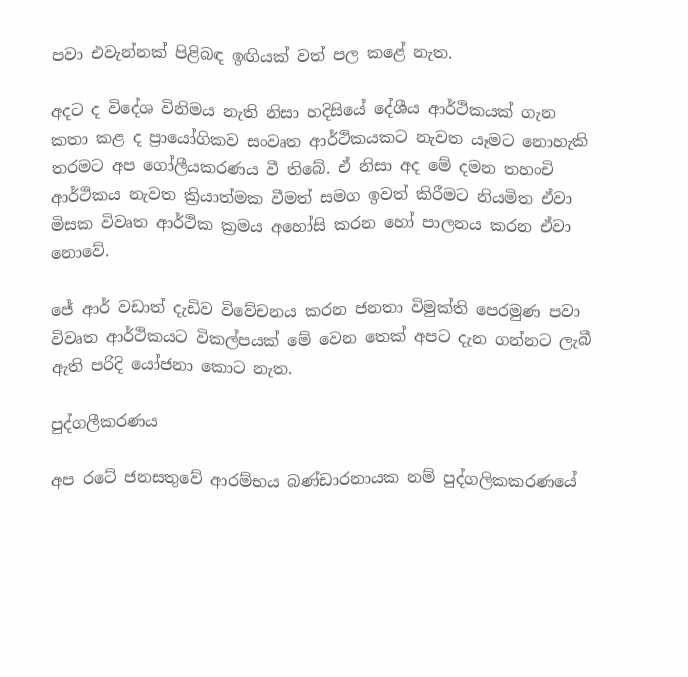පවා එවැන්නක් පිළිබඳ ඉඟියක් වත් පල කළේ නැත.

අදට ද විදේශ විනිමය නැති නිසා හදිසියේ දේශීය ආර්ථිකයක් ගැන කතා කළ ද ප්‍රායෝගිකව සංවෘත ආර්ථිකයකට නැවත යෑමට නොහැකි තරමට අප ගෝලීයකරණය වී තිබේ. ඒ නිසා අද මේ දමන තහංචි ආර්ථිකය නැවත ක්‍රියාත්මක වීමත් සමග ඉවත් කිරීමට නියමිත ඒවා මිසක විවෘත ආර්ථික ක්‍රමය අහෝසි කරන හෝ පාලනය කරන ඒවා නොවේ.

ජේ ආර් වඩාත් දැඩිව විවේචනය කරන ජනතා විමුක්ති පෙරමුණ පවා විවෘත ආර්ථිකයට විකල්පයක් මේ වෙන තෙක් අපට දැන ගන්නට ලැබී ඇති පරිදි යෝජනා කොට නැත.

පුද්ගලීකරණය

අප රටේ ජනසතුවේ ආරම්භය බණ්ඩාරනායක නම් පුද්ගලිකකරණයේ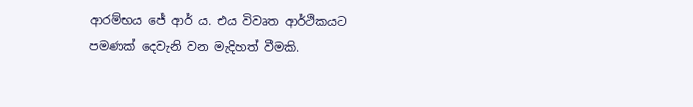ආරම්භය ජේ ආර් ය. එය විවෘත ආර්ථිකයට පමණක් දෙවැනි වන මැදිහත් වීමකි.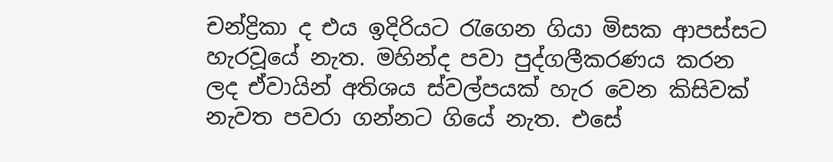චන්ද්‍රිකා ද එය ඉදිරියට රැගෙන ගියා මිසක ආපස්සට හැරවූයේ නැත. මහින්ද පවා පුද්ගලීකරණය කරන ලද ඒවායින් අතිශය ස්වල්පයක් හැර වෙන කිසිවක් නැවත පවරා ගන්නට ගියේ නැත. එසේ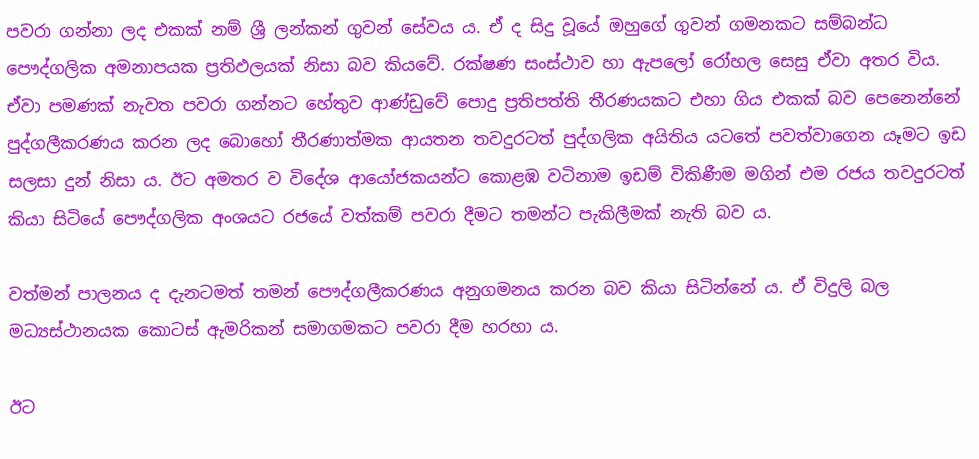පවරා ගන්නා ලද එකක් නම් ශ්‍රී ලන්කන් ගුවන්‌ සේවය ය. ඒ ද සිදු වූයේ ඔහුගේ ගුවන් ගමනකට සම්බන්ධ පෞද්ගලික අමනාපයක ප්‍රතිඵලයක් නිසා බව කියවේ. රක්ෂණ සංස්ථාව හා ඇපලෝ රෝහල සෙසු ඒවා අතර විය. ඒවා පමණක් නැවත පවරා ගන්නට හේතුව ආණ්ඩුවේ පොදු ප්‍රතිපත්ති තීරණයකට එහා ගිය එකක් බව පෙනෙන්නේ පුද්ගලීකරණය කරන ලද බොහෝ තීරණාත්මක ආයතන තවදුරටත් පුද්ගලික අයිතිය යටතේ පවත්වාගෙන යෑමට ඉඩ සලසා දුන් නිසා ය. ඊට අමතර ව විදේශ ආයෝජකයන්ට කොළඹ වටිනාම ඉඩම් විකිණීම මගින් එම රජය තවදුරටත් කියා සිටියේ පෞද්ගලික අංශයට රජයේ වත්කම් පවරා දීමට තමන්ට පැකිලීමක් නැති බව ය.

වත්මන් පාලනය ද දැනටමත් තමන් පෞද්ගලීකරණය අනුගමනය කරන බව කියා සිටින්නේ ය. ඒ විදුලි බල මධ්‍යස්ථානයක කොටස් ඇමරිකන් සමාගමකට පවරා දීම හරහා ය.

ඊට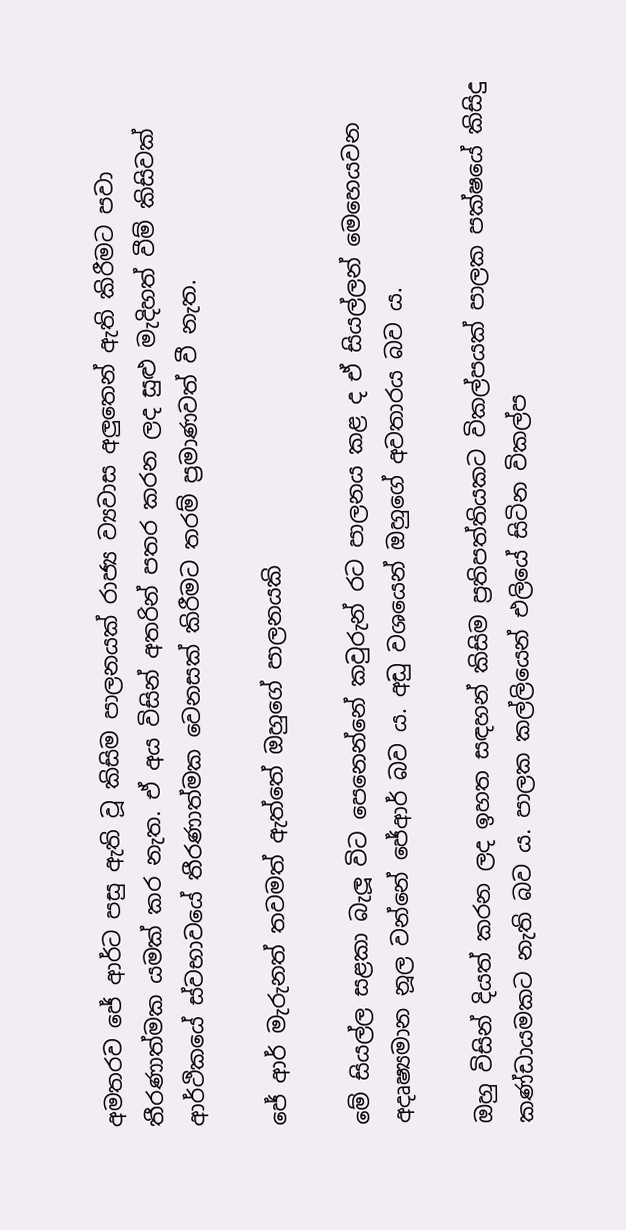අමතරව ජේ ආර්ට පසු ඇති වූ කිසිම පාලනයක් රාජ්‍ය ව්‍යවාස අලුතෙන් ඇති කිරීමට පවා තීරණාත්මක යමක් කර නැත. ඒ අය විසින් අතරින් පතර කරන ලද සුළු මැදිහත් වීම් කිසිවක් ආර්ථිකයේ ස්වභාවයේ තීරණාත්මක වෙනසක් කිරීමට තරම් ප්‍රමාණවත් වී නැත.

ජේ ආර් මැරුනත් තවමත් ඇත්තේ ඔහුගේ පාලනයකි

මේ සියල්ල සළකා බැලූ විට පෙනෙන්නේ කවුරුන් රට පාලනය කළ ද ඒ සියල්ලන් මෙහෙයවන අදෘෂ්‍යමාන නූල වන්නේ ජේආර් බව ය. අඩු වශයෙන් ඔහුගේ අවතාරය බව ය.

ඔහු විසින් දියත් කරන ලද ඉහත සඳහන් කිසිම ප්‍රතිපත්තියකට විකල්පයක් පාලක පක්ෂයේ කිසිදු කණ්ඩායමකට නැති බව ය. පාලක කල්ලියෙන් එලියේ සිටින විකල්ප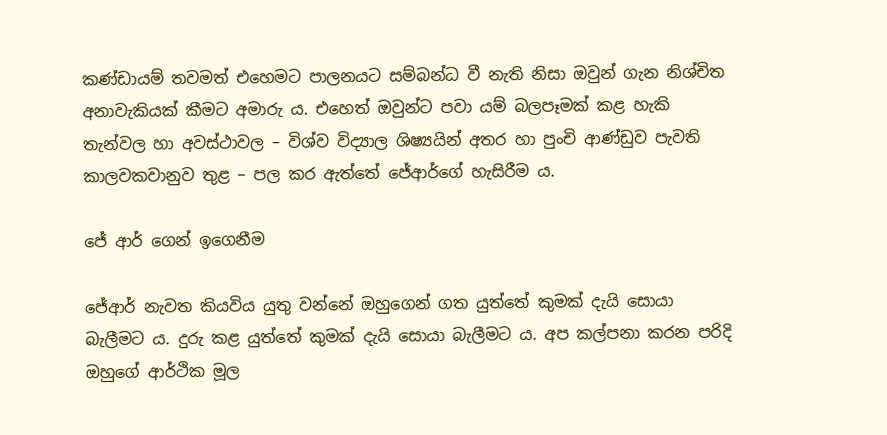කණ්ඩායම් තවමත් එහෙමට පාලනයට සම්බන්ධ වී නැති නිසා ඔවුන් ගැන නිශ්චිත අනාවැකියක් කීමට අමාරු ය. එහෙත් ඔවුන්ට පවා යම් බලපෑමක් කළ හැකි තැන්වල හා අවස්ථාවල – විශ්ව විද්‍යාල ශිෂ්‍යයින් අතර හා පුංචි ආණ්ඩුව පැවති කාලවකවානුව තුළ – පල කර ඇත්තේ ජේආර්ගේ හැසිරීම ය.

ජේ ආර් ගෙන් ඉගෙනීම

ජේආර් නැවත කියවිය යුතු වන්නේ ඔහුගෙන් ගත යුත්තේ කුමක් දැයි සොයා බැලීමට ය. දුරු කළ යුත්තේ කුමක් දැයි සොයා බැලීමට ය. අප කල්පනා කරන පරිදි ඔහුගේ ආර්ථික මූල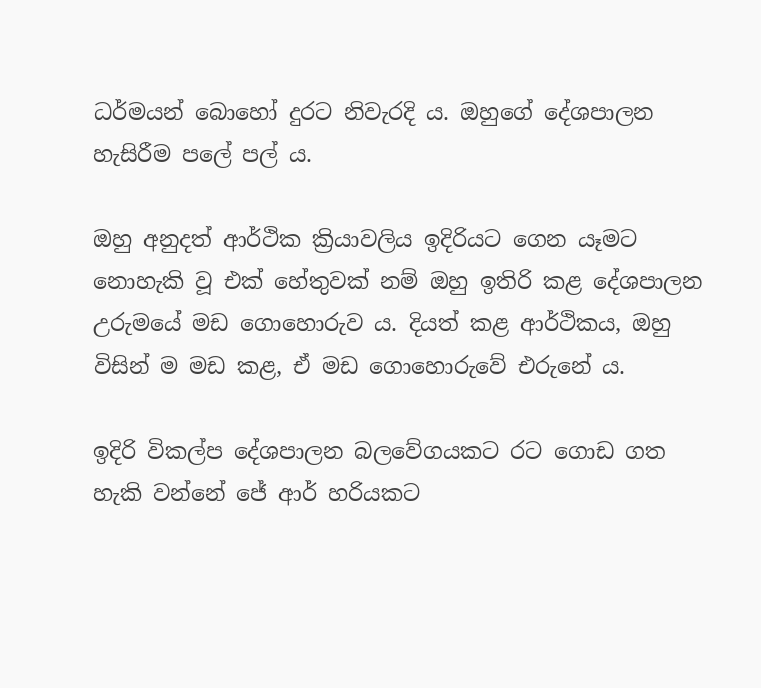ධර්මයන් බොහෝ දුරට නිවැරදි ය. ඔහුගේ දේශපාලන හැසිරීම පලේ පල් ය.

ඔහු අනුදත් ආර්ථික ක්‍රියාවලිය ඉදිරියට ගෙන යෑමට නොහැකි වූ එක් හේතුවක් නම් ඔහු ඉතිරි කළ දේශපාලන උරුමයේ මඩ ගොහොරුව ය. දියත් කළ ආර්ථිකය, ඔහු විසින් ම මඩ කළ, ඒ මඩ ගොහොරුවේ එරුනේ ය.

ඉදිරි විකල්ප දේශපාලන බලවේගයකට රට ගොඩ ගත හැකි වන්නේ ජේ ආර් හරියකට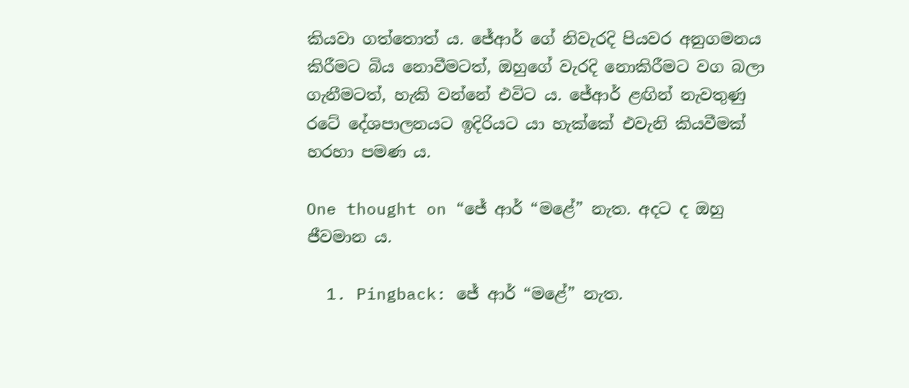කියවා ගත්තොත් ය. ජේආර් ගේ නිවැරදි පියවර අනුගමනය කිරීමට බිය නොවීමටත්, ඔහුගේ වැරදි නොකිරීමට වග බලා ගැනීමටත්, හැකි වන්නේ එවිට ය. ජේආර් ළඟින් නැවතුණු රටේ දේශපාලනයට ඉදිරියට යා හැක්කේ එවැනි කියවීමක් හරහා පමණ ය.

One thought on “ජේ ආර් “මළේ” නැත. අදට ද ඔහු ජීවමාන ය.

  1. Pingback: ජේ ආර් “මළේ” නැත.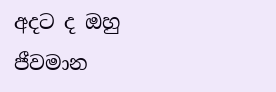අදට ද ඔහු ජීවමාන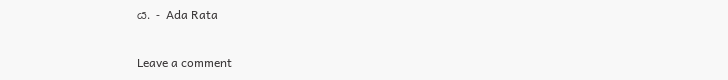ය. - Ada Rata

Leave a comment